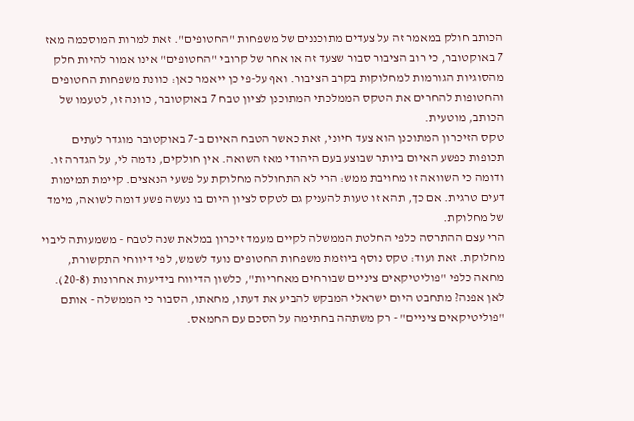הכותב חולק במאמר זה על צעדים מתוכננים של משפחות "החטופים". זאת למרות המוסכמה מאז 7 באוקטובר, כי רוב הציבור סבור שצעד זה או אחר של קרובי "החטופים" אינו אמור להיות חלק מהסוגיות הגורמות למחלוקות בקרב הציבור. ואף על-פי כן ייאמר כאן: כוונת משפחות החטופים והחטופות להחרים את הטקס הממלכתי המתוכנן לציון טבח 7 באוקטובר, כוונה זו, לטעמו של הכותב, מוטעית.
טקס הזיכרון המתוכנן הוא צעד חיוני, זאת כאשר הטבח האיום ב-7 באוקטובר מוגדר לעתים תכופות כפשע האיום ביותר שבוצע בעם היהודי מאז השואה. אין חולקים, נדמה לי, על הגדרה זו. ודומה כי השוואה זו מחויבת ממש: הרי לא התחוללה מחלוקת על פשעי הנאצים. קיימת תמימות דעים טרגית. אם כך, תהא זו טעות להעניק גם לטקס לציון היום בו נעשה פשע דומה לשואה, מימד של מחלוקת.
הרי עצם ההתרסה כלפי החלטת הממשלה לקיים מעמד זיכרון במלאת שנה לטבח - משמעותה ליבוי מחלוקת. זאת ועוד: טקס נוסף ביוזמת משפחות החטופים נועד לשמש, לפי דיווחי התקשורת, מחאה כלפי "פוליטיקאים ציניים שבורחים מאחריות", כלשון הדיווח בידיעות אחרונות (20-8).
לאן אפנה? מתחבט היום ישראלי המבקש להביע את דעתו, מחאתו, הסבור כי הממשלה - אותם "פוליטיקאים ציניים" - רק משתהה בחתימה על הסכם עם החמאס.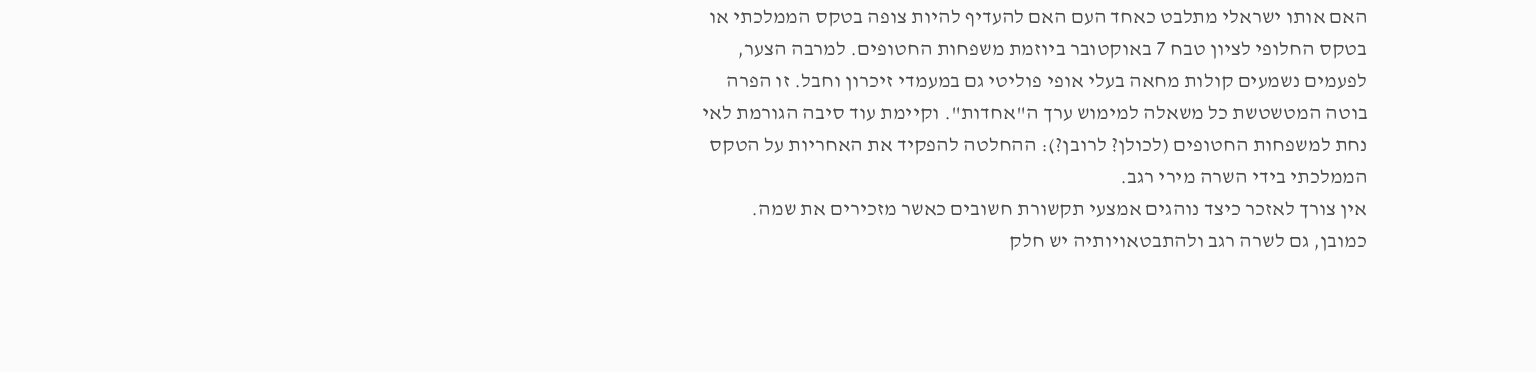האם אותו ישראלי מתלבט כאחד העם האם להעדיף להיות צופה בטקס הממלכתי או בטקס החלופי לציון טבח 7 באוקטובר ביוזמת משפחות החטופים. למרבה הצער, לפעמים נשמעים קולות מחאה בעלי אופי פוליטי גם במעמדי זיכרון וחבל. זו הפרה בוטה המטשטשת כל משאלה למימוש ערך ה"אחדות". וקיימת עוד סיבה הגורמת לאי נחת למשפחות החטופים (לכולן? לרובן?): ההחלטה להפקיד את האחריות על הטקס הממלכתי בידי השרה מירי רגב.
אין צורך לאזכר כיצד נוהגים אמצעי תקשורת חשובים כאשר מזכירים את שמה. כמובן, גם לשרה רגב ולהתבטאויותיה יש חלק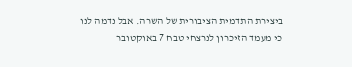ביצירת התדמית הציבורית של השרה. אבל נדמה לנו כי מעמד הזיכרון לנרצחי טבח 7 באוקטובר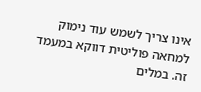אינו צריך לשמש עוד נימוק למחאה פוליטית דווקא במעמד זה. במלים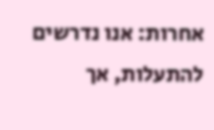אחרות: אנו נדרשים להתעלות, אך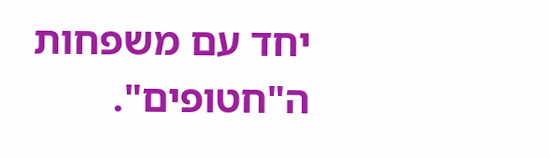יחד עם משפחות ה"חטופים".